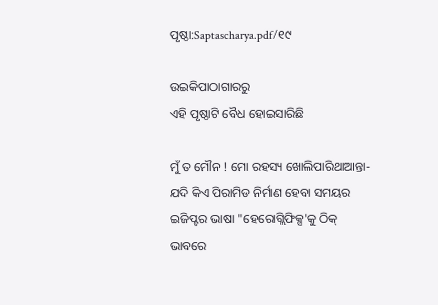ପୃଷ୍ଠା:Saptascharya.pdf/୧୯

ଉଇକିପାଠାଗାର‌ରୁ
ଏହି ପୃଷ୍ଠାଟି ବୈଧ ହୋଇସାରିଛି

ମୁଁ ତ ମୌନ ! ମୋ ରହସ୍ୟ ଖୋଲିପାରିଥାଆନ୍ତା- ଯଦି କିଏ ପିରାମିଡ ନିର୍ମାଣ ହେବା ସମୟର ଇଜିପ୍ଟର ଭାଷା "ହେରୋଗ୍ଲିଫିକ୍ସ'କୁ ଠିକ୍‍ ଭାବରେ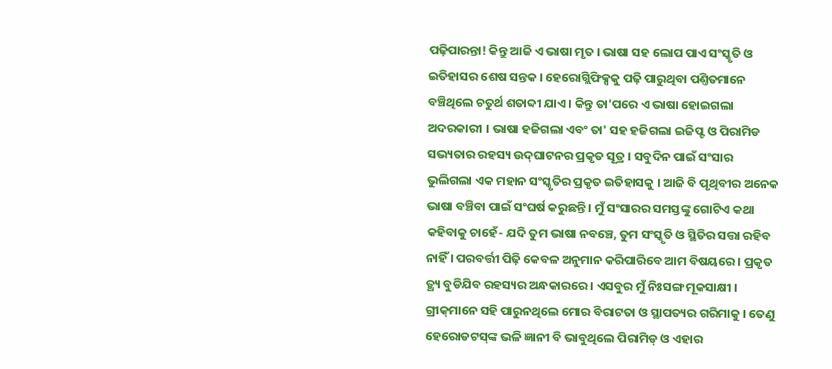ପଢ଼ିପାରନ୍ତା! କିନ୍ତୁ ଆଜି ଏ ଭାଷା ମୃତ । ଭାଷା ସହ ଲୋପ ପାଏ ସଂସ୍କୃତି ଓ ଇତିହାସର ଶେଷ ସନ୍ତକ । ହେରୋଗ୍ଲିଫିକ୍ସକୁ ପଢ଼ି ପାରୁଥିବା ପଣ୍ତିତମାନେ ବଞ୍ଚିଥିଲେ ଚତୁର୍ଥ ଶତାବ୍ଦୀ ଯାଏ । କିନ୍ତୁ ତା'ପରେ ଏ ଭାଷା ହୋଇଗଲା ଅଦରକାରୀ । ଭାଷା ହଜିଗଲା ଏବଂ ତା' ସହ ହଜିଗଲା ଇଜିପ୍ଟ ଓ ପିରାମିଡ ସଭ୍ୟତାର ରହସ୍ୟ ଉଦ୍‍ଘାଟନର ପ୍ରକୃତ ସୂତ୍ର । ସବୁଦିନ ପାଇଁ ସଂସାର ଭୁଲିଗଲା ଏକ ମହାନ ସଂସ୍କୃତିର ପ୍ରକୃତ ଇତିହାସକୁ । ଆଜି ବି ପୃଥିବୀର ଅନେକ ଭାଷା ବଞ୍ଚିବା ପାଇଁ ସଂଘର୍ଷ କରୁଛନ୍ତି । ମୁଁ ସଂସାରର ସମସ୍ତଙ୍କୁ ଗୋଟିଏ କଥା କହିବାକୁ ଚାହେଁ- ଯଦି ତୁମ ଭାଷା ନବଞ୍ଚେ, ତୁମ ସଂସ୍କୃତି ଓ ସ୍ଥିତିର ସତ୍ତା ରହିବ ନାହିଁ । ପରବର୍ତ୍ତୀ ପିଢ଼ି କେବଳ ଅନୁମାନ କରିପାରିବେ ଆମ ବିଷୟରେ । ପ୍ରକୃତ ତ୍ଥ୍ୟ ବୁଡିଯିବ ରହସ୍ୟର ଅନ୍ଧକାରରେ । ଏସବୁର ମୁଁ ନିଃସଙ୍ଗ ମୂକସାକ୍ଷୀ ।
ଗ୍ରୀକ୍‍ମାନେ ସହି ପାରୁନଥିଲେ ମୋର ବିରାଟତା ଓ ସ୍ଥାପତ୍ୟର ଗରିମାକୁ । ତେଣୁ ହେରୋଡଟସ୍‍ଙ୍କ ଭଳି ଜ୍ଞାନୀ ବି ଭାବୁଥିଲେ ପିରାମିଡ୍‍ ଓ ଏହାର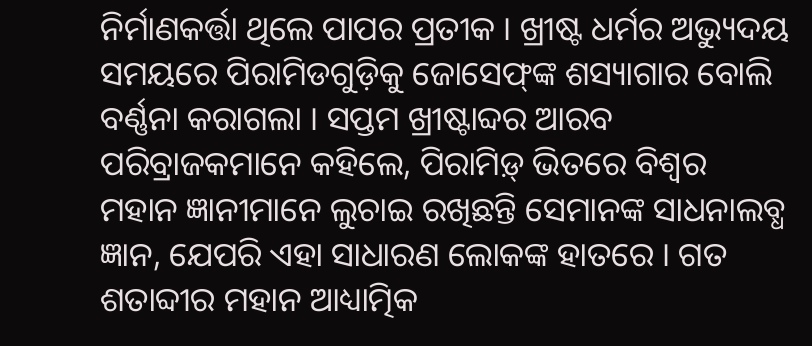ନିର୍ମାଣକର୍ତ୍ତା ଥିଲେ ପାପର ପ୍ରତୀକ । ଖ୍ରୀଷ୍ଟ ଧର୍ମର ଅଭ୍ୟୁଦୟ ସମୟରେ ପିରାମିଡଗୁଡ଼ିକୁ ଜୋସେଫ୍‍ଙ୍କ ଶସ୍ୟାଗାର ବୋଲି ବର୍ଣ୍ଣନା କରାଗଲା । ସପ୍ତମ ଖ୍ରୀଷ୍ଟାବ୍ଦର ଆରବ ପରିବ୍ରାଜକମାନେ କହିଲେ, ପିରାମିଡ଼୍‍ ଭିତରେ ବିଶ୍ୱର ମହାନ ଜ୍ଞାନୀମାନେ ଲୁଚାଇ ରଖିଛନ୍ତି ସେମାନଙ୍କ ସାଧନାଲବ୍ଧ ଜ୍ଞାନ, ଯେପରି ଏହା ସାଧାରଣ ଲୋକଙ୍କ ହାତରେ । ଗତ ଶତାବ୍ଦୀର ମହାନ ଆଧ୍ୟାତ୍ମିକ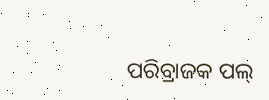ପରିବ୍ରାଜକ ପଲ୍‍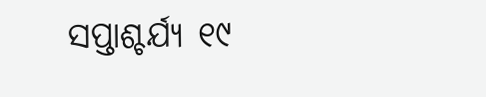ସପ୍ତାଶ୍ଚର୍ଯ୍ୟ ୧୯